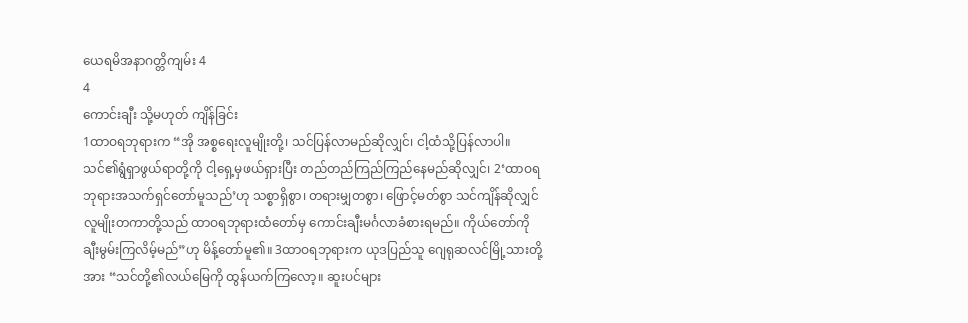ယေရမိအနာဂတ္တိကျမ်း 4
4
ကောင်းချီး သို့မဟုတ် ကျိန်ခြင်း
1ထာဝရဘုရားက “အို အစ္စရေးလူမျိုးတို့၊ သင်ပြန်လာမည်ဆိုလျှင်၊ ငါ့ထံသို့ပြန်လာပါ။ သင်၏ရွံရှာဖွယ်ရာတို့ကို ငါ့ရှေ့မှဖယ်ရှားပြီး တည်တည်ကြည်ကြည်နေမည်ဆိုလျှင်၊ 2‘ထာဝရဘုရားအသက်ရှင်တော်မူသည်’ဟု သစ္စာရှိစွာ၊ တရားမျှတစွာ၊ ဖြောင့်မတ်စွာ သင်ကျိန်ဆိုလျှင် လူမျိုးတကာတို့သည် ထာဝရဘုရားထံတော်မှ ကောင်းချီးမင်္ဂလာခံစားရမည်။ ကိုယ်တော်ကို ချီးမွမ်းကြလိမ့်မည်”ဟု မိန့်တော်မူ၏။ 3ထာဝရဘုရားက ယုဒပြည်သူ ဂျေရုဆလင်မြို့သားတို့အား “သင်တို့၏လယ်မြေကို ထွန်ယက်ကြလော့။ ဆူးပင်များ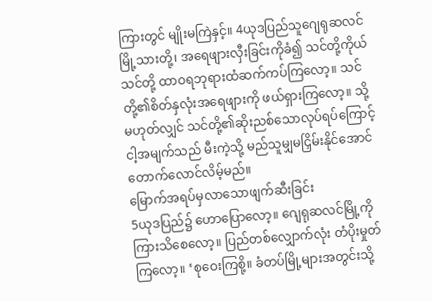ကြားတွင် မျိုးမကြဲနှင့်။ 4ယုဒပြည်သူဂျေရုဆလင်မြို့သားတို့၊ အရေဖျားလှီးခြင်းကိုခံ၍ သင်တို့ကိုယ်သင်တို့ ထာဝရဘုရားထံဆက်ကပ်ကြလော့။ သင်တို့၏စိတ်နှလုံးအရေဖျားကို ဖယ်ရှားကြလော့။ သို့မဟုတ်လျှင် သင်တို့၏ဆိုးညစ်သောလုပ်ရပ်ကြောင့် ငါ့အမျက်သည် မီးကဲ့သို့ မည်သူမျှမငြှိမ်းနိုင်အောင် တောက်လောင်လိမ့်မည်။
မြောက်အရပ်မှလာသောဖျက်ဆီးခြင်း
5ယုဒပြည်၌ ဟောပြောလော့။ ဂျေရုဆလင်မြို့ကို ကြားသိစေလော့။ ပြည်တစ်လျှောက်လုံး တံပိုးမှုတ်ကြလော့။ ‘စုဝေးကြစို့။ ခံတပ်မြို့များအတွင်းသို့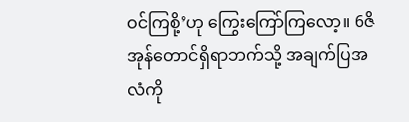ဝင်ကြစို့’ဟု ကြွေးကြော်ကြလော့။ 6ဇိအုန်တောင်ရှိရာဘက်သို့ အချက်ပြအလံကို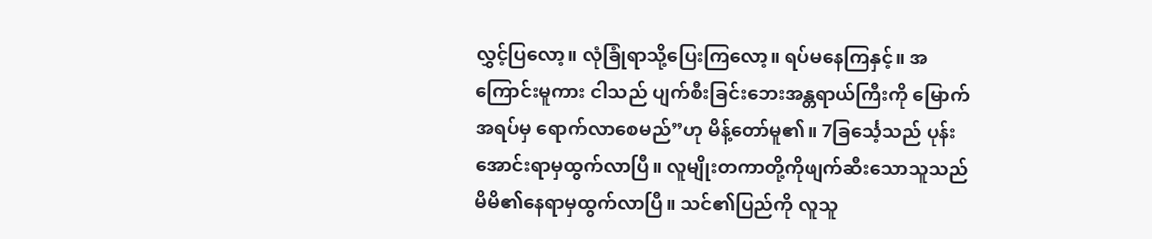လွှင့်ပြလော့။ လုံခြုံရာသို့ပြေးကြလော့။ ရပ်မနေကြနှင့်။ အကြောင်းမူကား ငါသည် ပျက်စီးခြင်းဘေးအန္တရာယ်ကြီးကို မြောက်အရပ်မှ ရောက်လာစေမည်”ဟု မိန့်တော်မူ၏။ 7ခြင်္သေ့သည် ပုန်းအောင်းရာမှထွက်လာပြီ။ လူမျိုးတကာတို့ကိုဖျက်ဆီးသောသူသည် မိမိ၏နေရာမှထွက်လာပြီ။ သင်၏ပြည်ကို လူသူ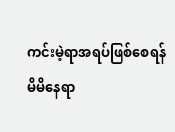ကင်းမဲ့ရာအရပ်ဖြစ်စေရန် မိမိနေရာ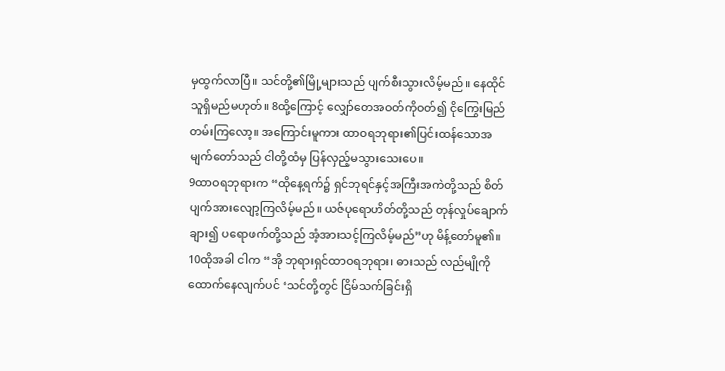မှထွက်လာပြီ။ သင်တို့၏မြို့များသည် ပျက်စီးသွားလိမ့်မည်။ နေထိုင်သူရှိမည်မဟုတ်။ 8ထို့ကြောင့် လျှော်တေအဝတ်ကိုဝတ်၍ ငိုကြွေးမြည်တမ်းကြလော့။ အကြောင်းမူကား ထာဝရဘုရား၏ပြင်းထန်သောအမျက်တော်သည် ငါတို့ထံမှ ပြန်လှည့်မသွားသေးပေ။
9ထာဝရဘုရားက “ထိုနေ့ရက်၌ ရှင်ဘုရင်နှင့်အကြီးအကဲတို့သည် စိတ်ပျက်အားလျော့ကြလိမ့်မည်။ ယဇ်ပုရောဟိတ်တို့သည် တုန်လှုပ်ချောက်ချား၍ ပရောဖက်တို့သည် အံ့အားသင့်ကြလိမ့်မည်”ဟု မိန့်တော်မူ၏။
10ထိုအခါ ငါက “အို ဘုရားရှင်ထာဝရဘုရား၊ ဓားသည် လည်မျိုကိုထောက်နေလျက်ပင် ‘သင်တို့တွင် ငြိမ်သက်ခြင်းရှိ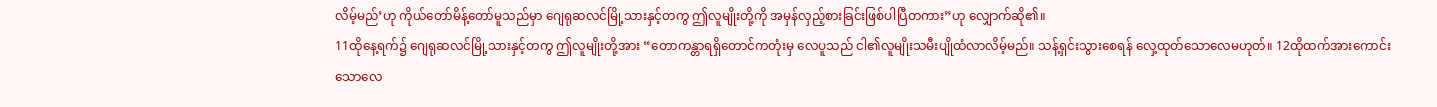လိမ့်မည်’ဟု ကိုယ်တော်မိန့်တော်မူသည်မှာ ဂျေရုဆလင်မြို့သားနှင့်တကွ ဤလူမျိုးတို့ကို အမှန်လှည့်စားခြင်းဖြစ်ပါပြီတကား”ဟု လျှောက်ဆို၏။
11ထိုနေ့ရက်၌ ဂျေရုဆလင်မြို့သားနှင့်တကွ ဤလူမျိုးတို့အား “တောကန္တာရရှိတောင်ကတုံးမှ လေပူသည် ငါ၏လူမျိုးသမီးပျိုထံလာလိမ့်မည်။ သန့်ရှင်းသွားစေရန် လှေ့ထုတ်သောလေမဟုတ်။ 12ထိုထက်အားကောင်းသောလေ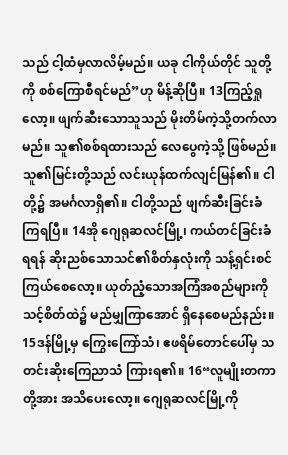သည် ငါ့ထံမှလာလိမ့်မည်။ ယခု ငါကိုယ်တိုင် သူတို့ကို စစ်ကြောစီရင်မည်”ဟု မိန့်ဆိုပြီ။ 13ကြည့်ရှုလော့။ ဖျက်ဆီးသောသူသည် မိုးတိမ်ကဲ့သို့တက်လာမည်။ သူ၏စစ်ရထားသည် လေပွေကဲ့သို့ ဖြစ်မည်။ သူ၏မြင်းတို့သည် လင်းယုန်ထက်လျင်မြန်၏။ ငါတို့၌ အမင်္ဂလာရှိ၏။ ငါတို့သည် ဖျက်ဆီးခြင်းခံကြရပြီ။ 14အို ဂျေရုဆလင်မြို့၊ ကယ်တင်ခြင်းခံရရန် ဆိုးညစ်သောသင်၏စိတ်နှလုံးကို သန့်ရှင်းစင်ကြယ်စေလော့။ ယုတ်ညံ့သောအကြံအစည်များကို သင့်စိတ်ထဲ၌ မည်မျှကြာအောင် ရှိနေစေမည်နည်း။ 15ဒန်မြို့မှ ကြွေးကြော်သံ၊ ဧဖရိမ်တောင်ပေါ်မှ သတင်းဆိုးကြေညာသံ ကြားရ၏။ 16“လူမျိုးတကာတို့အား အသိပေးလော့။ ဂျေရုဆလင်မြို့ကို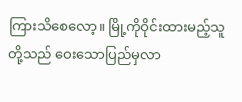ကြားသိစေလော့။ မြို့ကိုဝိုင်းထားမည့်သူတို့သည် ဝေးသောပြည်မှလာ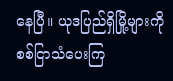နေပြီ။ ယုဒပြည်ရှိမြို့များကို စစ်ငြာသံပေးကြ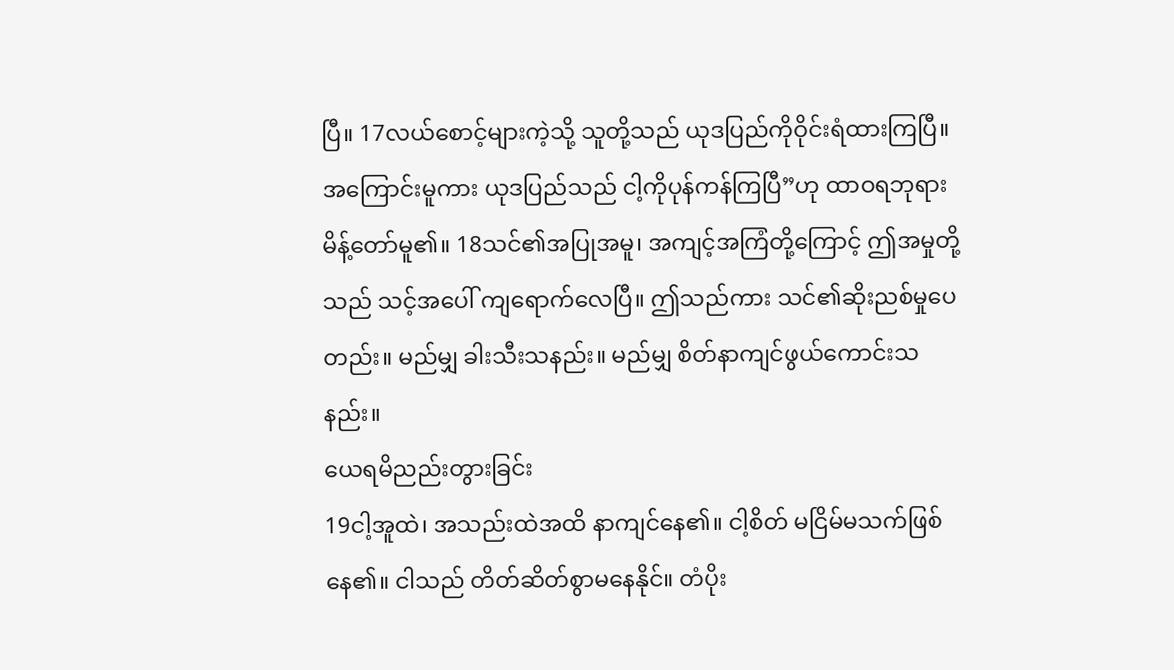ပြီ။ 17လယ်စောင့်များကဲ့သို့ သူတို့သည် ယုဒပြည်ကိုဝိုင်းရံထားကြပြီ။ အကြောင်းမူကား ယုဒပြည်သည် ငါ့ကိုပုန်ကန်ကြပြီ”ဟု ထာဝရဘုရားမိန့်တော်မူ၏။ 18သင်၏အပြုအမူ၊ အကျင့်အကြံတို့ကြောင့် ဤအမှုတို့သည် သင့်အပေါ် ကျရောက်လေပြီ။ ဤသည်ကား သင်၏ဆိုးညစ်မှုပေတည်း။ မည်မျှ ခါးသီးသနည်း။ မည်မျှ စိတ်နာကျင်ဖွယ်ကောင်းသနည်း။
ယေရမိညည်းတွားခြင်း
19ငါ့အူထဲ၊ အသည်းထဲအထိ နာကျင်နေ၏။ ငါ့စိတ် မငြိမ်မသက်ဖြစ်နေ၏။ ငါသည် တိတ်ဆိတ်စွာမနေနိုင်။ တံပိုး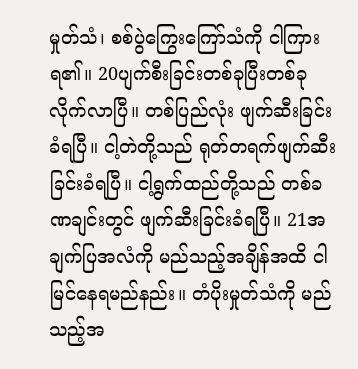မှုတ်သံ၊ စစ်ပွဲကြွေးကြော်သံကို ငါကြားရ၏။ 20ပျက်စီးခြင်းတစ်ခုပြီးတစ်ခု လိုက်လာပြီ။ တစ်ပြည်လုံး ဖျက်ဆီးခြင်းခံရပြီ။ ငါ့တဲတို့သည် ရုတ်တရက်ဖျက်ဆီးခြင်းခံရပြီ။ ငါ့ရွက်ထည်တို့သည် တစ်ခဏချင်းတွင် ဖျက်ဆီးခြင်းခံရပြီ။ 21အချက်ပြအလံကို မည်သည့်အချိန်အထိ ငါမြင်နေရမည်နည်း။ တံပိုးမှုတ်သံကို မည်သည့်အ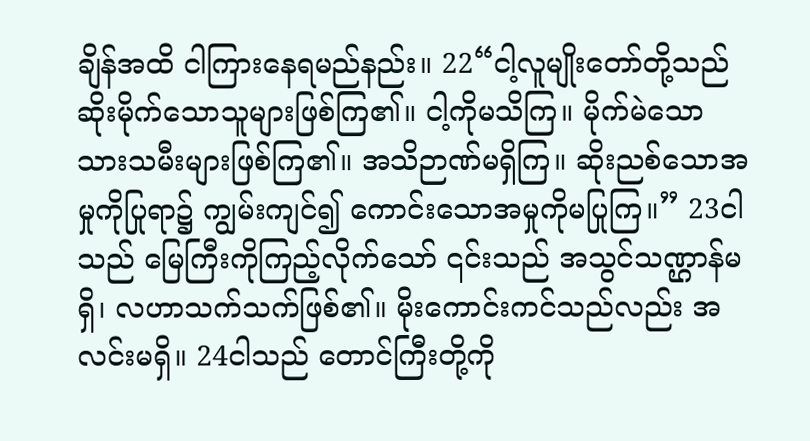ချိန်အထိ ငါကြားနေရမည်နည်း။ 22“ငါ့လူမျိုးတော်တို့သည် ဆိုးမိုက်သောသူများဖြစ်ကြ၏။ ငါ့ကိုမသိကြ။ မိုက်မဲသောသားသမီးများဖြစ်ကြ၏။ အသိဉာဏ်မရှိကြ။ ဆိုးညစ်သောအမှုကိုပြုရာ၌ ကျွမ်းကျင်၍ ကောင်းသောအမှုကိုမပြုကြ။” 23ငါသည် မြေကြီးကိုကြည့်လိုက်သော် ၎င်းသည် အသွင်သဏ္ဌာန်မရှိ၊ လဟာသက်သက်ဖြစ်၏။ မိုးကောင်းကင်သည်လည်း အလင်းမရှိ။ 24ငါသည် တောင်ကြီးတို့ကို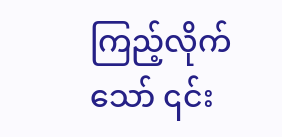ကြည့်လိုက်သော် ၎င်း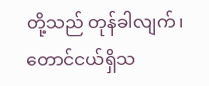တို့သည် တုန်ခါလျက်၊ တောင်ငယ်ရှိသ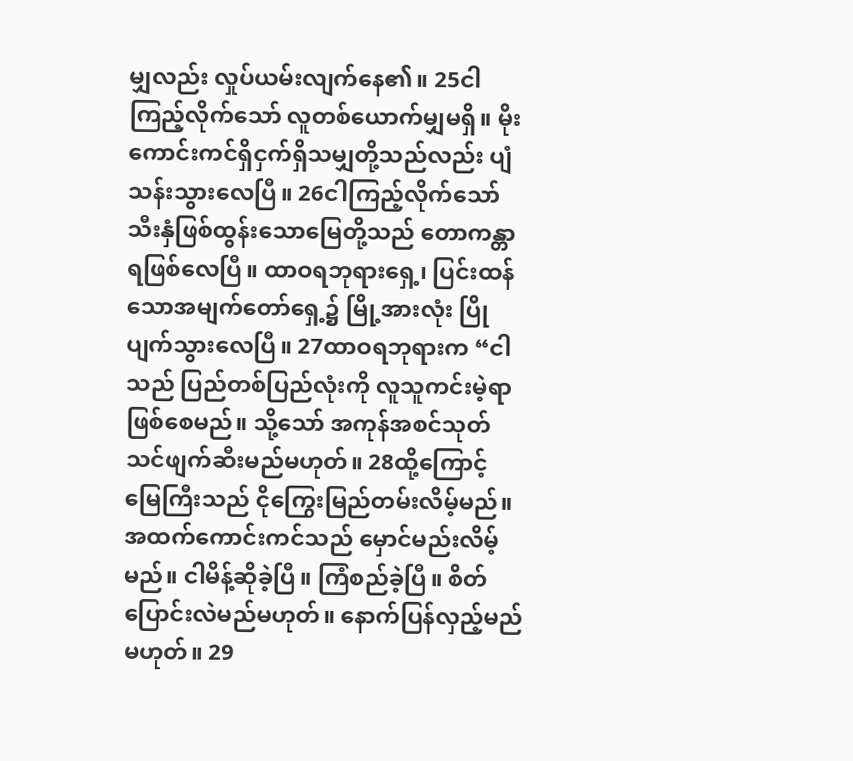မျှလည်း လှုပ်ယမ်းလျက်နေ၏။ 25ငါကြည့်လိုက်သော် လူတစ်ယောက်မျှမရှိ။ မိုးကောင်းကင်ရှိငှက်ရှိသမျှတို့သည်လည်း ပျံသန်းသွားလေပြီ။ 26ငါကြည့်လိုက်သော် သီးနှံဖြစ်ထွန်းသောမြေတို့သည် တောကန္တာရဖြစ်လေပြီ။ ထာဝရဘုရားရှေ့၊ ပြင်းထန်သောအမျက်တော်ရှေ့၌ မြို့အားလုံး ပြိုပျက်သွားလေပြီ။ 27ထာဝရဘုရားက “ငါသည် ပြည်တစ်ပြည်လုံးကို လူသူကင်းမဲ့ရာဖြစ်စေမည်။ သို့သော် အကုန်အစင်သုတ်သင်ဖျက်ဆီးမည်မဟုတ်။ 28ထို့ကြောင့် မြေကြီးသည် ငိုကြွေးမြည်တမ်းလိမ့်မည်။ အထက်ကောင်းကင်သည် မှောင်မည်းလိမ့်မည်။ ငါမိန့်ဆိုခဲ့ပြီ။ ကြံစည်ခဲ့ပြီ။ စိတ်ပြောင်းလဲမည်မဟုတ်။ နောက်ပြန်လှည့်မည်မဟုတ်။ 29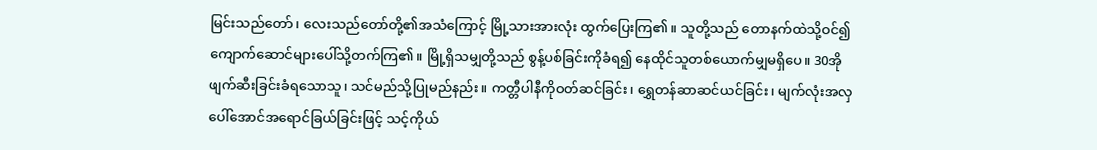မြင်းသည်တော်၊ လေးသည်တော်တို့၏အသံကြောင့် မြို့သားအားလုံး ထွက်ပြေးကြ၏။ သူတို့သည် တောနက်ထဲသို့ဝင်၍ ကျောက်ဆောင်များပေါ်သို့တက်ကြ၏။ မြို့ရှိသမျှတို့သည် စွန့်ပစ်ခြင်းကိုခံရ၍ နေထိုင်သူတစ်ယောက်မျှမရှိပေ။ 30အို ဖျက်ဆီးခြင်းခံရသောသူ၊ သင်မည်သို့ပြုမည်နည်း။ ကတ္တီပါနီကိုဝတ်ဆင်ခြင်း၊ ရွှေတန်ဆာဆင်ယင်ခြင်း၊ မျက်လုံးအလှပေါ်အောင်အရောင်ခြယ်ခြင်းဖြင့် သင့်ကိုယ်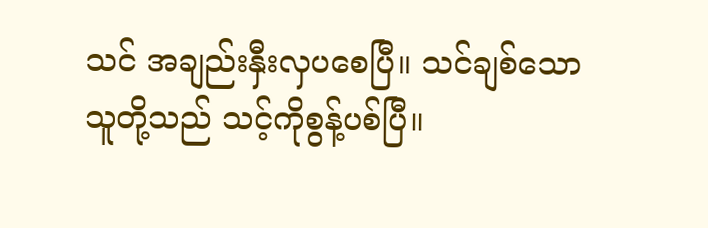သင် အချည်းနှီးလှပစေပြီ။ သင်ချစ်သောသူတို့သည် သင့်ကိုစွန့်ပစ်ပြီ။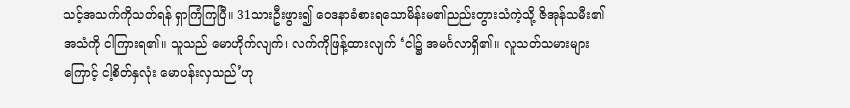သင့်အသက်ကိုသတ်ရန် ရှာကြံကြပြီ။ 31သားဦးဖွား၍ ဝေဒနာခံစားရသောမိန်းမ၏ညည်းတွားသံကဲ့သို့ ဇိအုန်သမီး၏အသံကို ငါကြားရ၏။ သူသည် မောဟိုက်လျက်၊ လက်ကိုဖြန့်ထားလျက် ‘ငါ၌ အမင်္ဂလာရှိ၏။ လူသတ်သမားများကြောင့် ငါ့စိတ်နှလုံး မောပန်းလှသည်’ဟု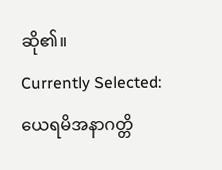ဆို၏။
Currently Selected:
ယေရမိအနာဂတ္တိ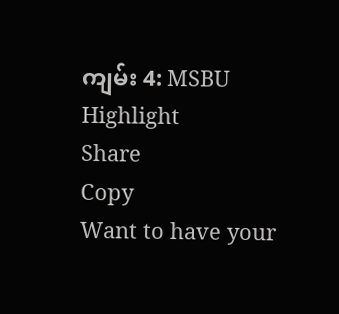ကျမ်း 4: MSBU
Highlight
Share
Copy
Want to have your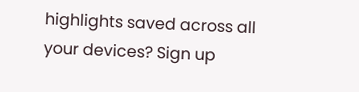highlights saved across all your devices? Sign up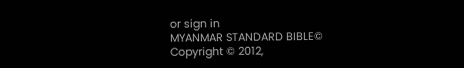or sign in
MYANMAR STANDARD BIBLE©
Copyright © 2012,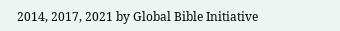2014, 2017, 2021 by Global Bible Initiative